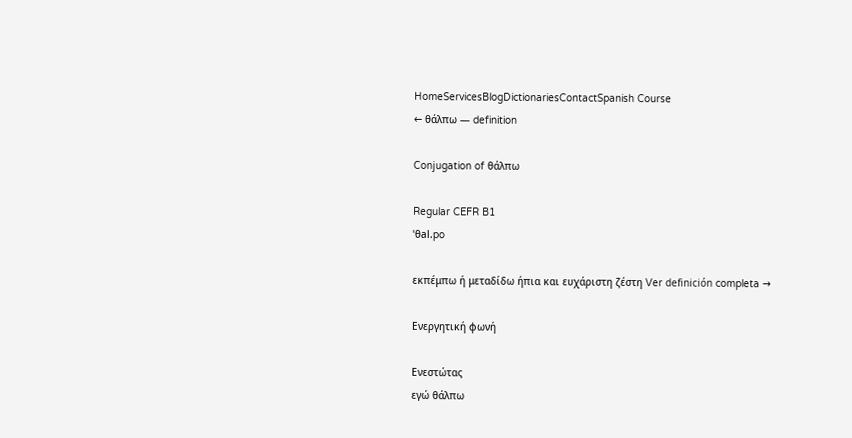HomeServicesBlogDictionariesContactSpanish Course
← θάλπω — definition

Conjugation of θάλπω

Regular CEFR B1
ˈθal.po

εκπέμπω ή μεταδίδω ήπια και ευχάριστη ζέστη Ver definición completa →

Ενεργητική φωνή

Ενεστώτας
εγώ θάλπω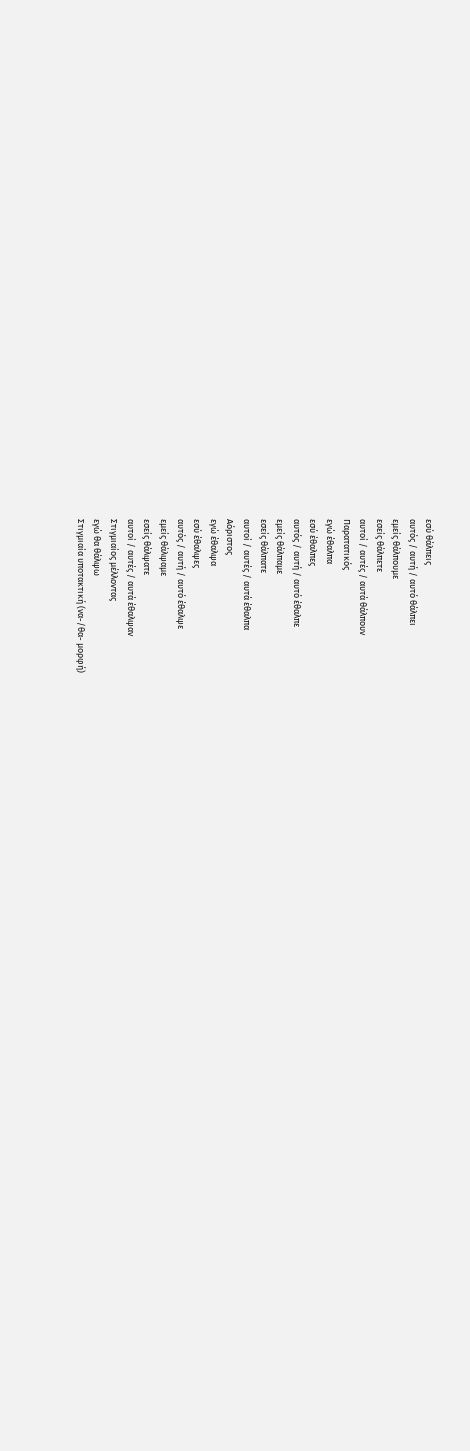εσύ θάλπεις
αυτός / αυτή / αυτό θάλπει
εμείς θάλπουμε
εσείς θάλπετε
αυτοί / αυτές / αυτά θάλπουν
Παρατατικός
εγώ έθαλπα
εσύ έθαλπες
αυτός / αυτή / αυτό έθαλπε
εμείς θάλπαμε
εσείς θάλπατε
αυτοί / αυτές / αυτά έθαλπα
Αόριστος
εγώ έθαλψα
εσύ έθαλψες
αυτός / αυτή / αυτό έθαλψε
εμείς θάλψαμε
εσείς θάλψατε
αυτοί / αυτές / αυτά έθαλψαν
Στιγμιαίος μέλλοντας
εγώ θα θάλψω
Στιγμιαία υποτακτική (να-/θα- μορφή)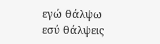εγώ θάλψω
εσύ θάλψεις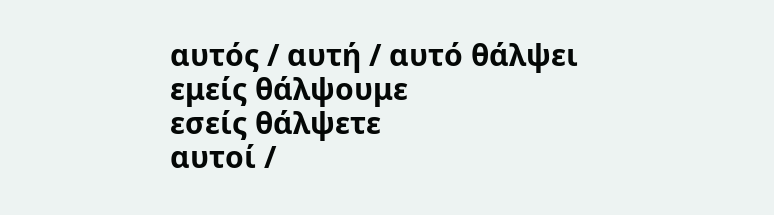αυτός / αυτή / αυτό θάλψει
εμείς θάλψουμε
εσείς θάλψετε
αυτοί /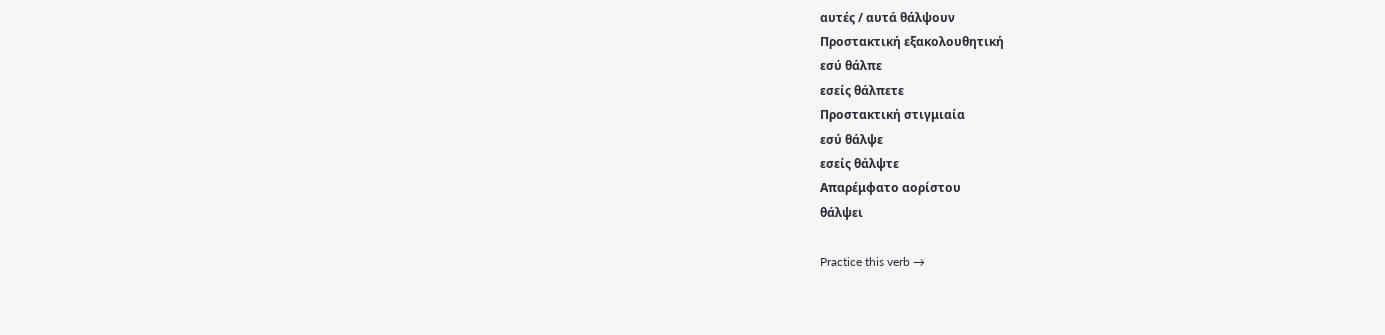αυτές / αυτά θάλψουν
Προστακτική εξακολουθητική
εσύ θάλπε
εσείς θάλπετε
Προστακτική στιγμιαία
εσύ θάλψε
εσείς θάλψτε
Απαρέμφατο αορίστου
θάλψει

Practice this verb →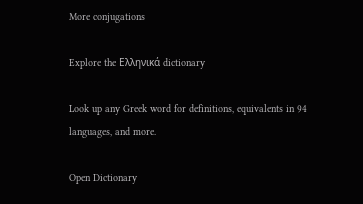More conjugations

Explore the Ελληνικά dictionary

Look up any Greek word for definitions, equivalents in 94 languages, and more.

Open Dictionary